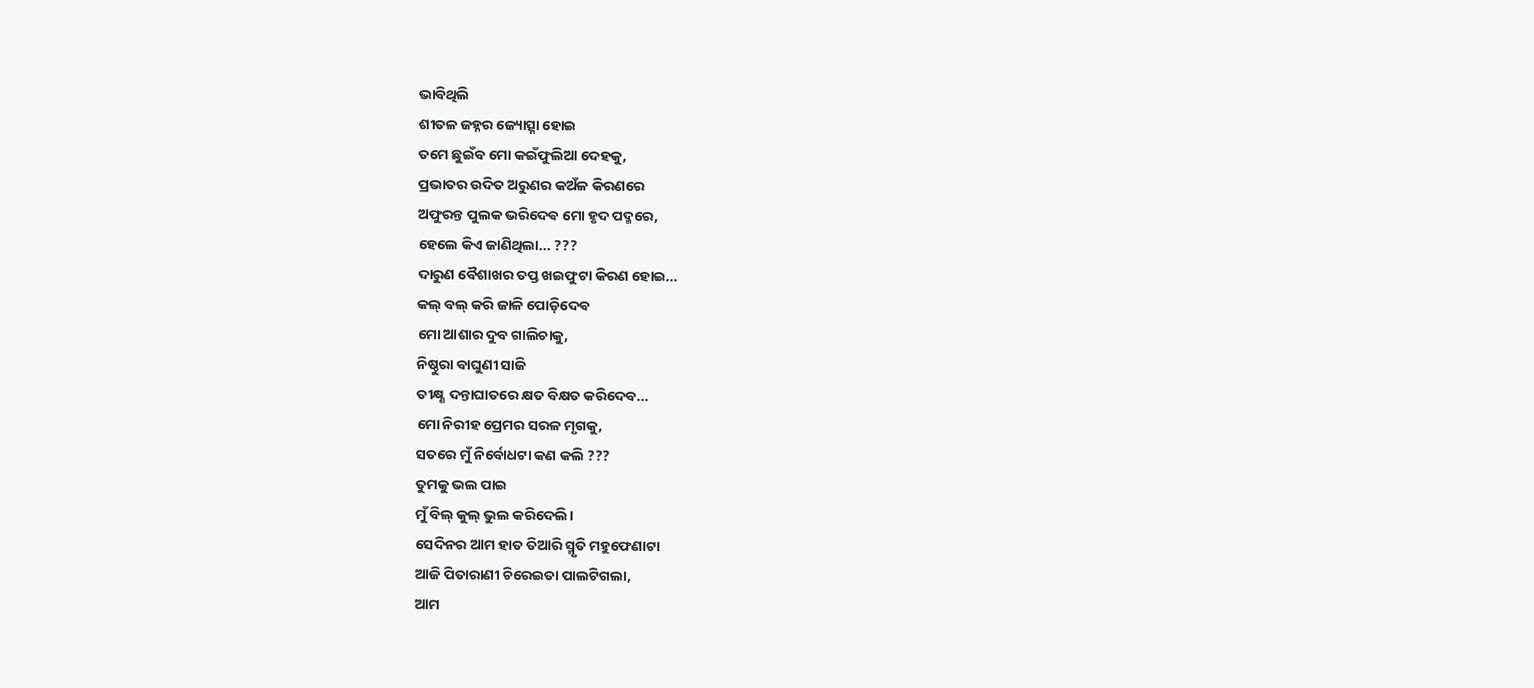ଭାବିଥିଲି
ଶୀତଳ ଜହ୍ନର ଜ୍ୟୋତ୍ସ୍ନା ହୋଇ
ତମେ ଛୁଇଁବ ମୋ କଇଁଫୁଲିଆ ଦେହକୁ,
ପ୍ରଭାତର ଉଦିତ ଅରୁଣର କଅଁଳ କିରଣରେ
ଅଫୁରନ୍ତ ପୁଲକ ଭରିଦେଵ ମୋ ହୃଦ ପଦ୍ମରେ,
ହେଲେ କିଏ ଜାଣିଥିଲା... ???
ଦାରୁଣ ବୈଶାଖର ତପ୍ତ ଖଇଫୁଟା କିରଣ ହୋଇ...
କଲ୍ ବଲ୍ କରି ଜାଳି ପୋଡ଼ିଦେଵ
ମୋ ଆଶାର ଦୁବ ଗାଲିଚାକୁ,
ନିଷ୍ଠୁରା ବାଘୁଣୀ ସାଜି
ତୀକ୍ଷ୍ଣ ଦନ୍ତାଘାତରେ କ୍ଷତ ବିକ୍ଷତ କରିଦେବ...
ମୋ ନିରୀହ ପ୍ରେମର ସରଳ ମୃଗକୁ,
ସତରେ ମୁଁ ନିର୍ବୋଧଟା କଣ କଲି ???
ତୁମକୁ ଭଲ ପାଇ
ମୁଁ ବିଲ୍ କୁଲ୍ ଭୁଲ କରିଦେଲି।
ସେଦିନର ଆମ ହାତ ତିଆରି ସ୍ମୃତି ମହୁଫେଣାଟା
ଆଜି ପିତାରାଣୀ ଚିରେଇତା ପାଲଟିଗଲା,
ଆମ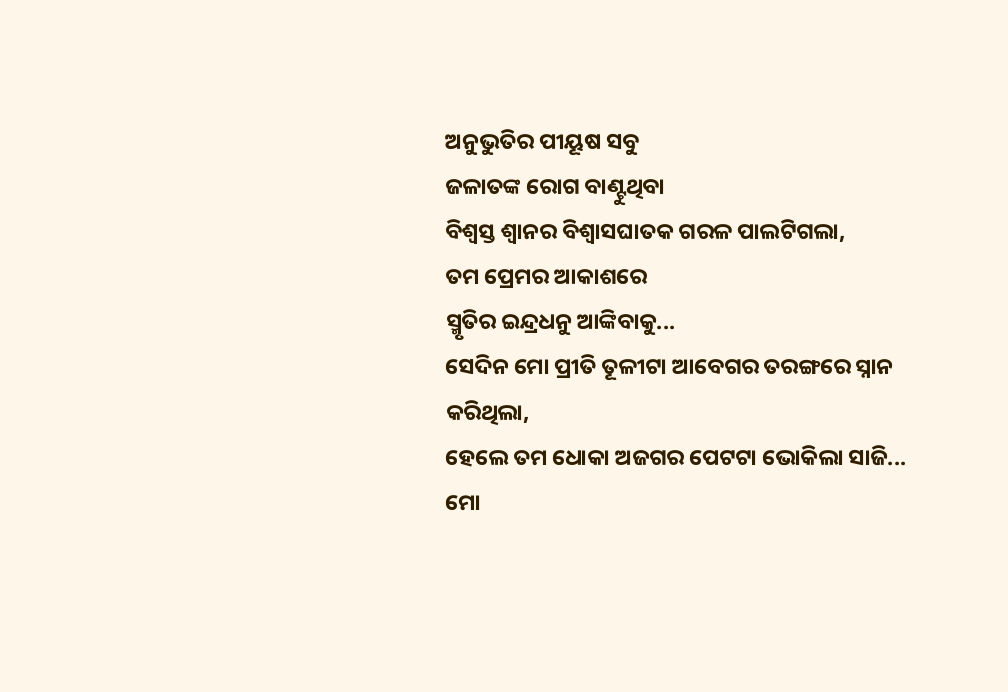ଅନୁଭୁତିର ପୀୟୂଷ ସବୁ
ଜଳାତଙ୍କ ରୋଗ ବାଣ୍ଟୁଥିବା
ବିଶ୍ୱସ୍ତ ଶ୍ବାନର ବିଶ୍ବାସଘାତକ ଗରଳ ପାଲଟିଗଲା,
ତମ ପ୍ରେମର ଆକାଶରେ
ସ୍ମୃତିର ଇନ୍ଦ୍ରଧନୁ ଆଙ୍କିବାକୁ...
ସେଦିନ ମୋ ପ୍ରୀତି ତୂଳୀଟା ଆବେଗର ତରଙ୍ଗରେ ସ୍ନାନ କରିଥିଲା,
ହେଲେ ତମ ଧୋକା ଅଜଗର ପେଟଟା ଭୋକିଲା ସାଜି...
ମୋ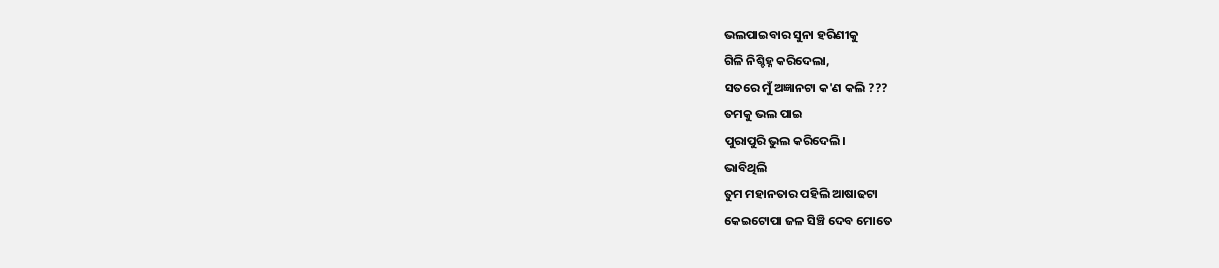ଭଲପାଇବାର ସୁନା ହରିଣୀକୁ
ଗିଳି ନିଶ୍ଚିହ୍ନ କରିଦେଲା,
ସତରେ ମୁଁ ଅଜ୍ଞାନଟା କ'ଣ କଲି ???
ତମକୁ ଭଲ ପାଇ
ପୁରାପୁରି ଭୁଲ କରିଦେଲି।
ଭାବିଥିଲି
ତୁମ ମହାନତାର ପହିଲି ଆଷାଢଟା
କେଇଟୋପା ଜଳ ସିଞ୍ଚି ଦେବ ମୋତେ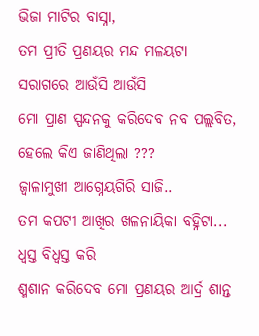ଭିଜା ମାଟିର ବାସ୍ନା,
ତମ ପ୍ରୀତି ପ୍ରଣୟର ମନ୍ଦ ମଳୟଟା
ସରାଗରେ ଆଉଁସି ଆଉଁସି
ମୋ ପ୍ରାଣ ସ୍ପନ୍ଦନକୁ କରିଦେବ ନବ ପଲ୍ଲବିତ,
ହେଲେ କିଏ ଜାଣିଥିଲା ???
ଜ୍ବାଳାମୁଖୀ ଆଗ୍ନେୟଗିରି ସାଜି..
ତମ କପଟୀ ଆଖିର ଖଳନାୟିକା ବହ୍ନିଟା...
ଧ୍ୱସ୍ତ ବିଧ୍ୱସ୍ତ କରି
ଶ୍ମଶାନ କରିଦେବ ମୋ ପ୍ରଣୟର ଆର୍ଦ୍ର ଶାନ୍ତ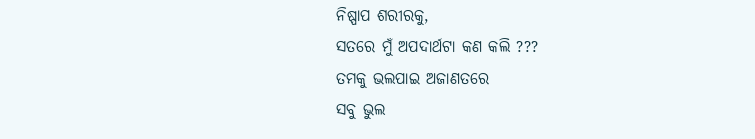ନିଷ୍ପାପ ଶରୀରକୁ,
ସତରେ ମୁଁ ଅପଦାର୍ଥଟା କଣ କଲି ???
ତମକୁ ଭଲପାଇ ଅଜାଣତରେ
ସବୁ ଭୁଲ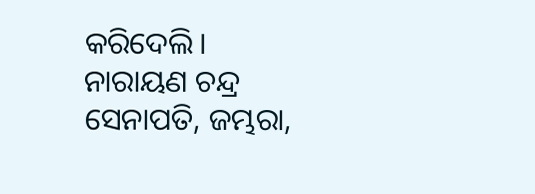କରିଦେଲି।
ନାରାୟଣ ଚନ୍ଦ୍ର ସେନାପତି, ଜମ୍ଭରା,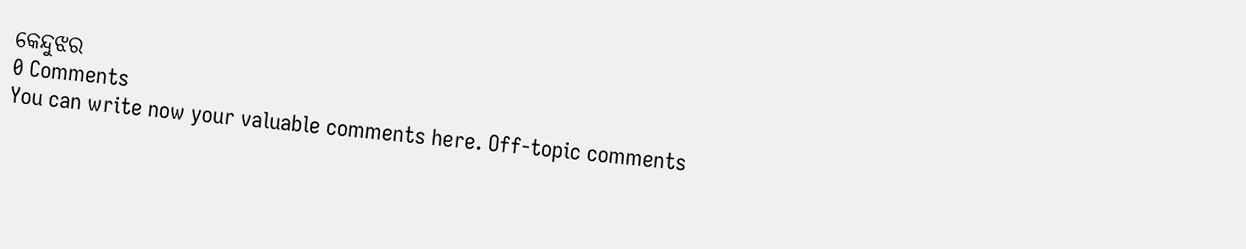କେନ୍ଦୁଝର
0 Comments
You can write now your valuable comments here. Off-topic comments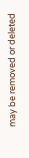may be removed or deleted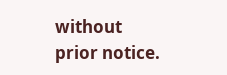without prior notice.